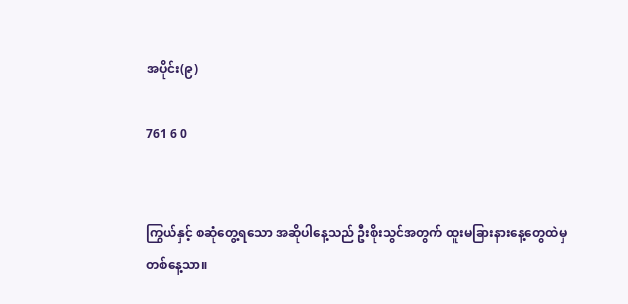အပိုင်း(၉)

761 6 0


ကြွယ်နှင့် စဆုံတွေ့ရသော အဆိုပါနေ့သည် ဦးစိုးသွင်အတွက် ထူးမခြားနားနေ့တွေထဲမှ တစ်နေ့သာ။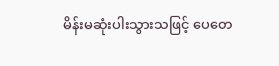မိန်းမဆုံးပါးသွားသဖြင့် ပေတေ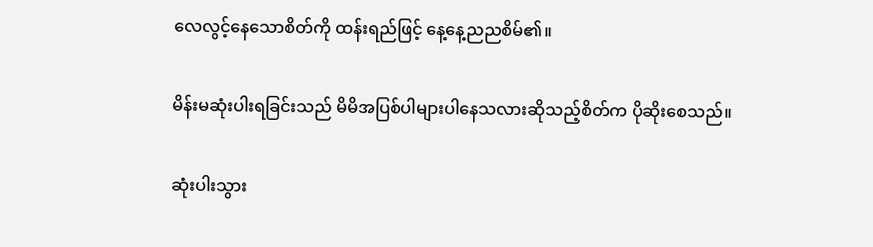လေလွင့်နေသောစိတ်ကို ထန်းရည်ဖြင့် နေ့နေ့ညညစိမ်၏။

မိန်းမဆုံးပါးရခြင်းသည် မိမိအပြစ်ပါများပါနေသလားဆိုသည့်စိတ်က ပိုဆိုးစေသည်။

ဆုံးပါးသွား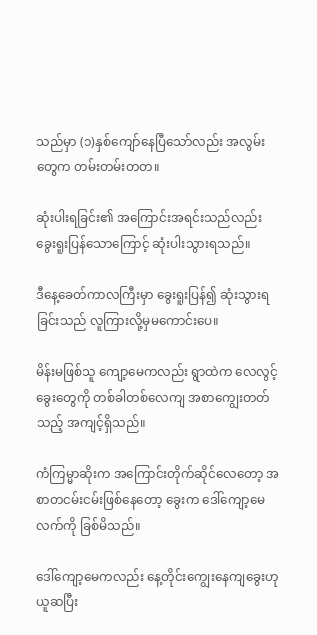သည်မှာ (၁)နှစ်ကျော်နေပြီသော်လည်း အလွမ်းတွေက တမ်းတမ်းတတ။

ဆုံးပါးရခြင်း၏ အကြောင်းအရင်းသည်လည်း ခွေးရူးပြန်သောကြောင့် ဆုံးပါးသွားရသည်။

ဒီနေ့ခေတ်ကာလကြီးမှာ ခွေးရူးပြန်၍ ဆုံးသွားရခြင်းသည် လူကြားလို့မှမကောင်းပေ။

မိန်းမဖြစ်သူ ကျော့မေကလည်း ရွာထဲက လေလွင့်ခွေးတွေကို တစ်ခါတစ်လေကျ အစာကျွေးတတ်သည့် အကျင့်ရှိသည်။

ကံကြမ္မာဆိုးက အကြောင်းတိုက်ဆိုင်လေတော့ အစာတငမ်းငမ်းဖြစ်နေတော့ ခွေးက ဒေါ်ကျော့မေလက်ကို ခြစ်မိသည်။

ဒေါ်ကျော့မေကလည်း နေ့တိုင်းကျွေးနေကျခွေးဟု ယူဆပြီး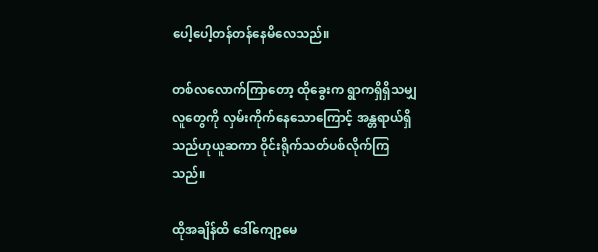ပေါ့ပေါ့တန်တန်နေမိလေသည်။

တစ်လလောက်ကြာတော့ ထိုခွေးက ရွာကရှိရှိသမျှလူတွေကို လှမ်းကိုက်နေသောကြောင့် အန္တရာယ်ရှိသည်ဟုယူဆကာ ဝိုင်းရိုက်သတ်ပစ်လိုက်ကြသည်။

ထိုအချိန်ထိ ဒေါ်ကျော့မေ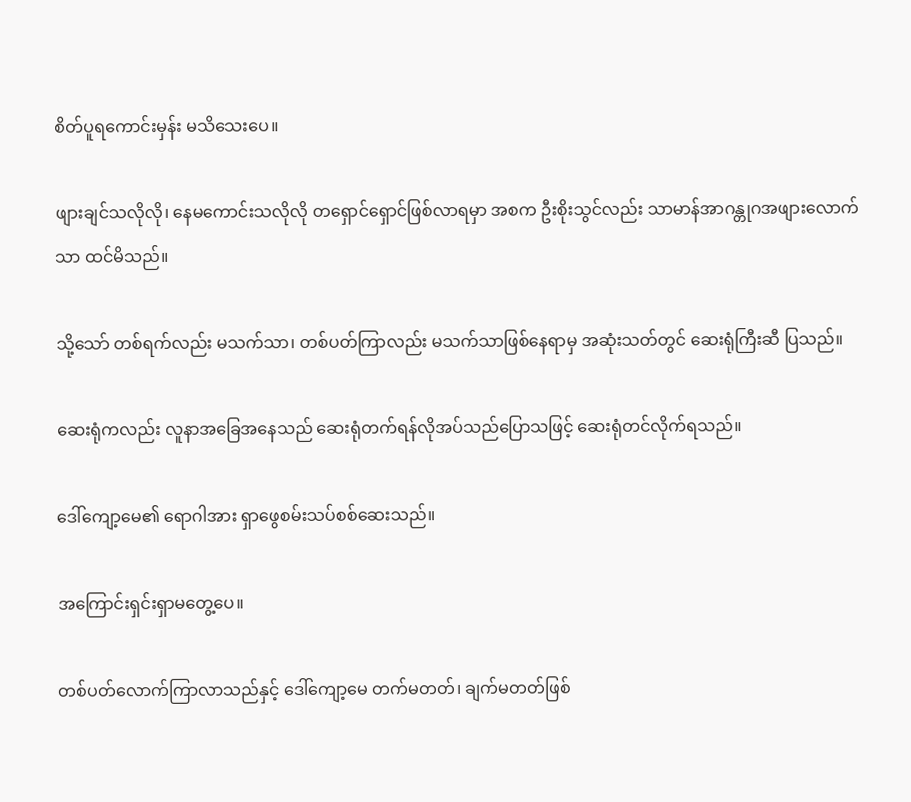စိတ်ပူရကောင်းမှန်း မသိသေးပေ။

ဖျားချင်သလိုလို၊ နေမကောင်းသလိုလို တရှောင်ရှောင်ဖြစ်လာရမှာ အစက ဦးစိုးသွင်လည်း သာမာန်အာဂန္တုဂအဖျားလောက်သာ ထင်မိသည်။

သို့သော် တစ်ရက်လည်း မသက်သာ၊ တစ်ပတ်ကြာလည်း မသက်သာဖြစ်နေရာမှ အဆုံးသတ်တွင် ဆေးရုံကြီးဆီ ပြသည်။

ဆေးရုံကလည်း လူနာအခြေအနေသည် ဆေးရုံတက်ရန်လိုအပ်သည်ပြောသဖြင့် ဆေးရုံတင်လိုက်ရသည်။

ဒေါ်ကျော့မေ၏ ရောဂါအား ရှာဖွေစမ်းသပ်စစ်ဆေးသည်။

အကြောင်းရှင်းရှာမတွေ့ပေ။

တစ်ပတ်လောက်ကြာလာသည်နှင့် ဒေါ်ကျော့မေ တက်မတတ်၊ ချက်မတတ်ဖြစ်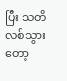ပြီး သတိလစ်သွားတော့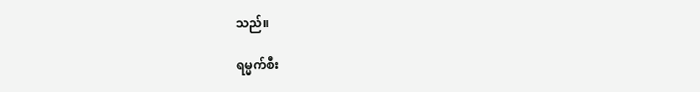သည်။

ရမ္မက်စီး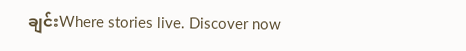ချင်းWhere stories live. Discover now